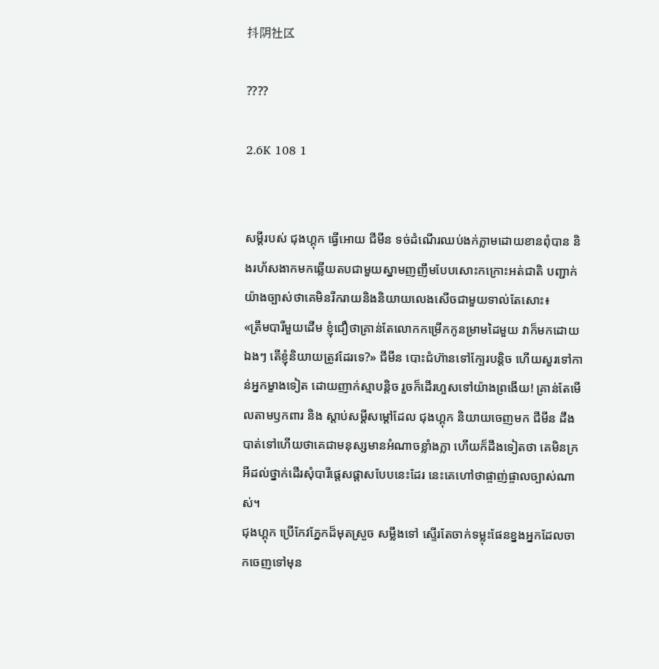抖阴社区

????

2.6K 108 1


សម្តីរបស់ ជុងហ្គុក ធ្វើអោយ ជីមីន ទច់ដំណើរឈប់ងក់ភ្លាមដោយខានពុំបាន និងរហ័សងាកមកឆ្លើយតបជាមួយស្នាមញញឹមបែបសោះកក្រោះអត់ជាតិ បញ្ជាក់យ៉ាងច្បាស់ថាគេមិនរីករាយនិងនិយាយលេងសើចជាមួយទាល់តែសោះ៖
«ត្រឹមបារីមួយដើម ខ្ញុំជឿថាគ្រាន់តែលោកកម្រើកកូនម្រាមដៃមួយ វាក៏មកដោយឯងៗ តើខ្ញុំនិយាយត្រូវដែរទេ?» ជីមីន បោះជំហ៊ានទៅក្បែរបន្តិច ហើយសួរទៅកាន់អ្នកម្ខាងទៀត ដោយញាក់ស្មាបន្តិច រួចក៏ដើរហួសទៅយ៉ាងព្រងើយ! គ្រាន់តែមើលតាមឫកពារ និង ស្តាប់សម្តីសម្តៅដែល ជុងហ្គុក និយាយចេញមក ជីមីន ដឹងបាត់ទៅហើយថាគេជាមនុស្សមានអំណាចខ្លាំងក្លា ហើយក៏ដឹងទៀតថា គេមិនក្រអីដល់ថ្នាក់ដើរសុំបារីផ្តេសផ្តាសបែបនេះដែរ នេះគេហៅថាផ្ចាញ់ផ្ចាលច្បាស់ណាស់។
ជុងហ្គុក ប្រើកែវភ្នែកដ៏មុតស្រួច សម្លឹងទៅ ស្ទើរតែចាក់ទម្លុះផែនខ្នងអ្នកដែលចាកចេញទៅមុន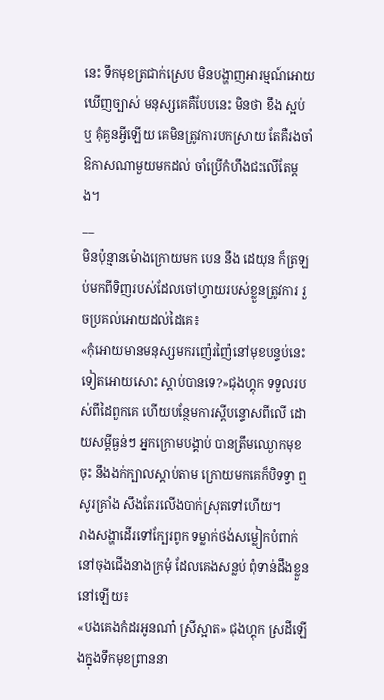នេះ ទឹកមុខត្រជាក់ស្រេប មិនបង្ហាញអារម្មណ៍អោយឃើញច្បាស់ មនុស្សគេគឺបែបនេះ មិនថា ខឹង ស្អប់ ឬ គុំគួនអ្វីឡើយ គេមិនត្រូវការបកស្រាយ តែគឺរងចាំឱកាសណាមួយមកដល់ ចាំប្រើកំហឹងជះលើតែម្តង។
__
មិនប៉ុន្មានម៉ោងក្រោយមក បេន នឹង ដេយុន ក៏ត្រឡប់មកពីទិញរបស់ដែលចៅហ្វាយរបស់ខ្លួនត្រូវការ រួចប្រគល់អោយដល់ដៃគេ៖
«កុំអោយមានមនុស្សមករញ៉េរញ៉ៃនៅមុខបន្ទប់នេះទៀតអោយសោះ ស្តាប់បានទេ?»ជុងហ្គុក ទទួលរបស់ពីដៃពួកគេ ហើយបន្ថែមការស្តីបន្ទោសពីលើ ដោយសម្តីធ្ងន់ៗ អ្នកក្រោមបង្គាប់ បានត្រឹមឈ្ងោកមុខចុះ នឹងងក់ក្បាលស្តាប់តាម ក្រោយមកគេក៏បិទទ្វា ឮសូរគ្រាំង សឹងតែរលើងបាក់ស្រុតទៅហើយ។
រាងសង្ហាដើរទៅក្បែរពូក ទម្លាក់ថង់សម្លៀកបំពាក់នៅចុងជើងនាងក្រមុំ ដែលគេងសន្លប់ ពុំទាន់ដឹងខ្លួននៅឡើយ៖
«បងគេងកំដរអូនណា៎ ស្រីស្អាត» ជុងហ្គុក ស្រដីឡើងក្នុងទឹកមុខព្រាននា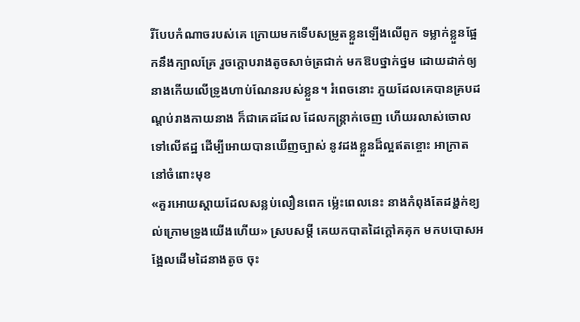រីបែបកំណាចរបស់គេ ក្រោយមកទើបសម្រូតខ្លួនឡើងលើពូក ទម្លាក់ខ្លួនផ្អែកនឹងក្បាលគ្រែ រួចក្តោបរាងតូចសាច់ត្រជាក់ មកឱបថ្នាក់ថ្នម ដោយដាក់ឲ្យនាងកើយលើទ្រូងហាប់ណែនរបស់ខ្លួន។ រំពេចនោះ ភួយដែលគេបានគ្របដណ្តប់រាងកាយនាង ក៏ជាគេដដែល ដែលកន្រ្តាក់ចេញ ហើយរលាស់ចោលទៅលើឥដ្ឋ ដើម្បីអោយបានឃើញច្បាស់ នូវដងខ្លួនដ៏ល្អឥតខ្ចោះ អាក្រាតនៅចំពោះមុខ
«គួរអោយស្តាយដែលសន្លប់លឿនពេក ម្ល៉េះពេលនេះ នាងកំពុងតែដង្ហក់ខ្យល់ក្រោមទ្រូងយើងហើយ» ស្របសម្តី គេយកបាតដៃក្តៅគគុក មកបបោសអង្អែលដើមដៃនាងតូច ចុះ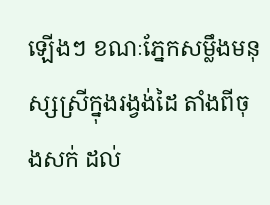ឡើងៗ ខណៈភ្នែកសម្លឹងមនុស្សស្រីក្នុងរង្វង់ដៃ តាំងពីចុងសក់ ដល់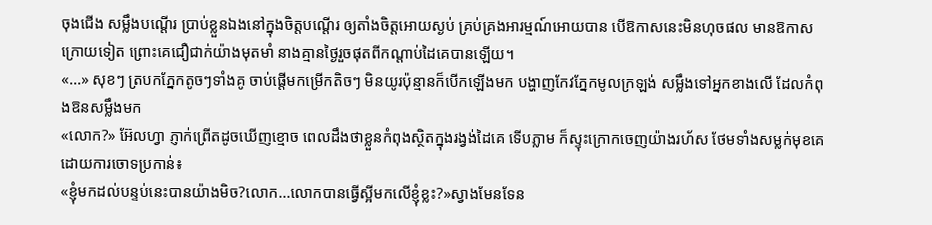ចុងជើង សម្លឹងបណ្តើរ ប្រាប់ខ្លួនឯងនៅក្នុងចិត្តបណ្តើរ ឲ្យតាំងចិត្តអោយស្ងប់ គ្រប់គ្រងអារម្មណ៍អោយបាន បើឱកាសនេះមិនហុចផល មានឱកាសក្រោយទៀត ព្រោះគេជឿជាក់យ៉ាងមុតមាំ នាងគ្មានថ្ងៃរួចផុតពីកណ្តាប់ដៃគេបានឡើយ។
«...» សុខៗ ត្របកភ្នែកតូចៗទាំងគូ ចាប់ផ្តើមកម្រើកតិចៗ មិនយូរប៉ុន្មានក៏បើកឡើងមក បង្ហាញកែវភ្នែកមូលក្រឡង់ សម្លឹងទៅអ្នកខាងលើ ដែលកំពុងឱនសម្លឹងមក
«លោក?» អ៊ែលហ្វា ភ្ញាក់ព្រើតដូចឃើញខ្មោច ពេលដឹងថាខ្លួនកំពុងស្ថិតក្នុងរង្វង់ដៃគេ ទើបភ្លាម ក៏ស្ទុះក្រោកចេញយ៉ាងរហ័ស ថែមទាំងសម្លក់មុខគេដោយការចោទប្រកាន់៖
«ខ្ញុំមកដល់បន្ទប់នេះបានយ៉ាងមិច?លោក...លោកបានធ្វើស្អីមកលើខ្ញុំខ្លះ?»ស្វាងមែនទែន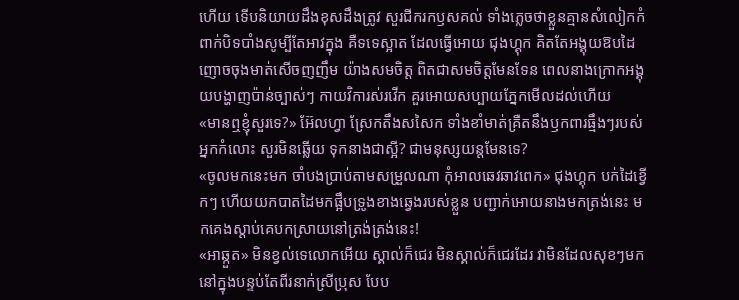ហើយ ទើបនិយាយដឹងខុសដឹងត្រូវ សួរជីករកឫសគល់ ទាំងភ្លេចថាខ្លួនគ្មានសំលៀកកំពាក់បិទបាំងសូម្បីតែអាវក្នុង គឺទទេស្អាត ដែលធ្វើអោយ ជុងហ្គុក គិតតែអង្គុយឱបដៃ ញោចចុងមាត់សើចញញឹម យ៉ាងសមចិត្ត ពិតជាសមចិត្តមែនទែន ពេលនាងក្រោកអង្គុយបង្ហាញប៉ាន់ច្បាស់ៗ កាយវិការស់រវើក គួរអោយសប្បាយភ្នែកមើលដល់ហើយ
«មានឮខ្ញុំសួរទេ?» អ៊ែលហ្វា ស្រែកតឹងសសៃក ទាំងខាំមាត់គ្រឺតនឹងឫកពារធ្មឹងៗរបស់អ្នកកំលោះ សួរមិនឆ្លើយ ទុកនាងជាស្អី? ជាមនុស្សយន្តមែនទេ?
«ចូលមកនេះមក ចាំបងប្រាប់តាមសម្រួលណា កុំអាលឆេវឆាវពេក» ជុងហ្គុក បក់ដៃខ្វើកៗ ហើយយកបាតដៃមកផ្អឹបទ្រូងខាងឆ្វេងរបស់ខ្លួន បញ្ជាក់អោយនាងមកត្រង់នេះ មកគេងស្តាប់គេបកស្រាយនៅត្រង់ត្រង់នេះ!
«អាឆ្កួត» មិនខ្វល់ទេលោកអើយ ស្គាល់ក៏ជេរ មិនស្គាល់ក៏ជេរដែរ វាមិនដែលសុខៗមកនៅក្នុងបន្ទប់តែពីរនាក់ស្រីប្រុស បែប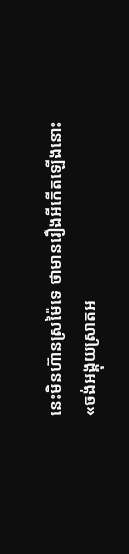នេះមិនហ៊ានស្រម៉ៃទេ ថាមានរឿងអីកើតឡើងនោះ
«ចង់អង្គុយស្រាតអ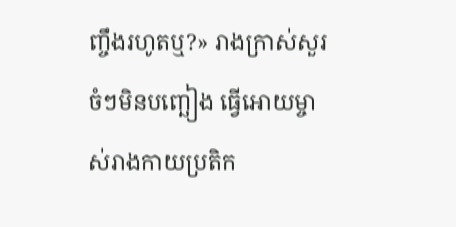ញ្ចឹងរហូតឬ?» រាងក្រាស់សួរចំៗមិនបញ្ឆៀង ធ្វើអោយម្ចាស់រាងកាយប្រតិក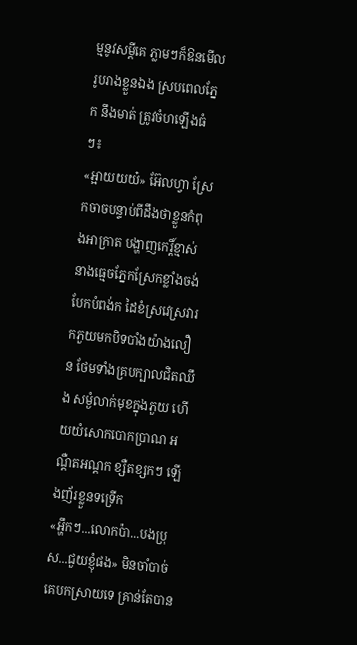ម្មនូវសម្តីគេ ភ្លាមៗក៏ឱនមើលរូបរាងខ្លួនឯង ស្របពេលភ្នែក នឹងមាត់ ត្រូវចំហឡើងធំៗ៖
«អ្អាយយយ៎» អ៊ែលហ្វា ស្រែកចាចបន្ទាប់ពីដឹងថាខ្លួនកំពុងអាក្រាត បង្ហាញកេរ្តិ៍ខ្មាស់ នាងធ្មេចភ្នែកស្រែកខ្លាំងចង់បែកបំពង់ក ដៃខំស្រវេស្រវារកភួយមកបិទបាំងយ៉ាងលឿន ថែមទាំងគ្របក្បាលជិតឈឹង សម្ងំលាក់មុខក្នុងភួយ ហើយយំសោកបោកប្រាណ អណ្តឺតអណ្តក ខ្សឺតខ្សកៗ ឡើងញ័រខ្លួនទទ្រើក
«អ្ហឹកៗ...លោកប៉ា...បងប្រុស...ជួយខ្ញុំផង» មិនចាំបាច់គេបកស្រាយទេ គ្រាន់តែបាន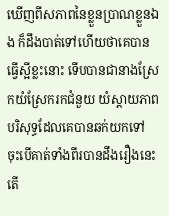ឃើញពីសភាពនៃខ្លួនប្រាណខ្លួនឯង ក៏ដឹងបាត់ទៅហើយថាគេបានធ្វើស្អីខ្លះនោះ ទើបបានជានាងស្រែកយំស្រែករកជំនួយ យំស្តាយភាពបរិសុទ្ធដែលគេបានឆក់យកទៅ ចុះបើគាត់ទាំងពីរបានដឹងរឿងនេះ តើ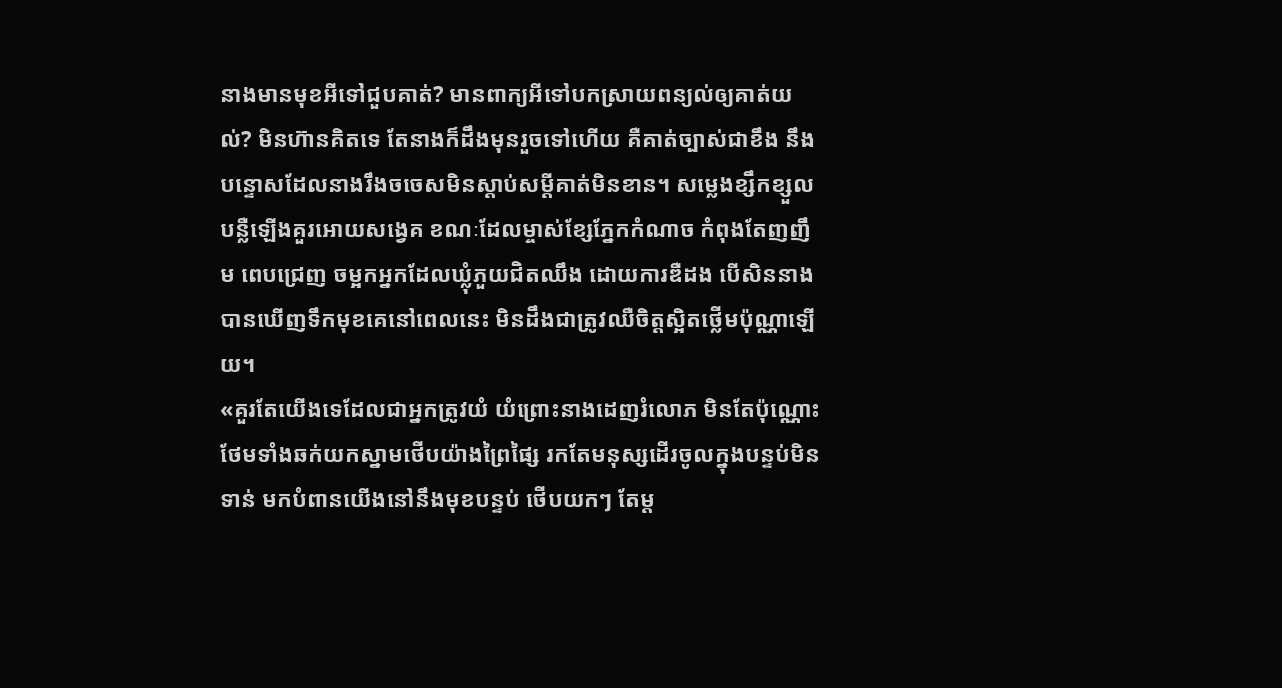នាងមានមុខអីទៅជួបគាត់? មានពាក្យអីទៅបកស្រាយពន្យល់ឲ្យគាត់យល់? មិនហ៊ានគិតទេ តែនាងក៏ដឹងមុនរួចទៅហើយ គឺគាត់ច្បាស់ជាខឹង នឹងបន្ទោសដែលនាងរឹងចចេសមិនស្តាប់សម្តីគាត់មិនខាន។ សម្លេងខ្សឹកខ្សួលបន្លឺឡើងគួរអោយសង្វេគ ខណៈដែលម្ចាស់ខ្សែភ្នែកកំណាច កំពុងតែញញឹម ពេបជ្រេញ ចម្អកអ្នកដែលឃ្លុំភួយជិតឈឹង ដោយការឌឺដង បើសិននាងបានឃើញទឹកមុខគេនៅពេលនេះ មិនដឹងជាត្រូវឈឺចិត្តស្អិតថ្លើមប៉ុណ្ណាឡើយ។
«គួរតែយើងទេដែលជាអ្នកត្រូវយំ យំព្រោះនាងដេញរំលោភ មិនតែប៉ុណ្ណោះ ថែមទាំងឆក់យកស្នាមថើបយ៉ាងព្រៃផ្សៃ រកតែមនុស្សដើរចូលក្នុងបន្ទប់មិនទាន់ មកបំពានយើងនៅនឹងមុខបន្ទប់ ថើបយកៗ តែម្ត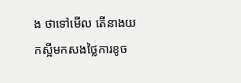ង ថាទៅមើល តើនាងយកស្អីមកសងថ្លៃការខូច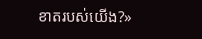ខាតរបស់យើង?»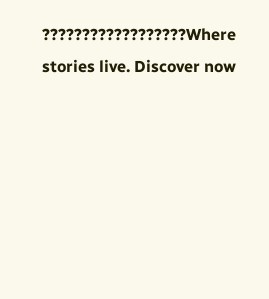??????????????????Where stories live. Discover now